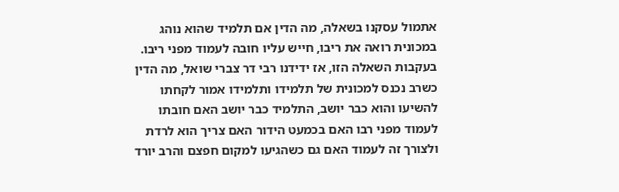אתמול עסקנו בשאלה, מה הדין אם תלמיד שהוא נוהג במכונית רואה את ריבו, חייש עליו חובה לעמוד מפני ריבו. בעקבות השאלה הזו, אז ידידנו רבי דר צברי שואל, מה הדין כשרב נכנס למכונית של תלמידו ותלמידו אמור לקחתו להשיעו והוא כבר יושב, התלמיד כבר יושב האם חובתו לעמוד מפני רבו האם בכמעט הידור האם צריך הוא לרדת ולצורך זה לעמוד האם גם כשהגיעו למקום חפצם והרב יורד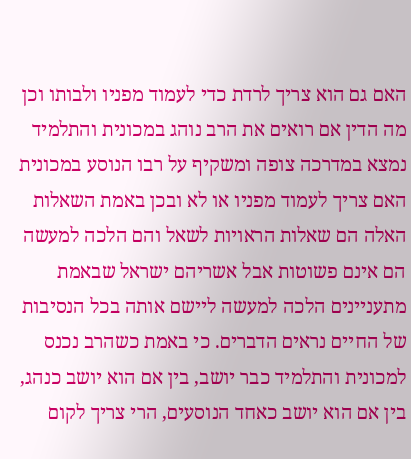האם גם הוא צריך לרדת כדי לעמוד מפניו ולבותו וכן מה הדין אם רואים את הרב נוהג במכונית והתלמיד נמצא במדרכה צופה ומשקיף על רבו הנוסע במכונית האם צריך לעמוד מפניו או לא ובכן באמת השאלות האלה הם שאלות הראויות לשאל והם הלכה למעשה הם אינם פשוטות אבל אשריהם ישראל שבאמת מתעניינים הלכה למעשה ליישם אותה בכל הנסיבות של החיים נראים הדברים. כי באמת כשהרב נכנס למכונית והתלמיד כבר יושב, בין אם הוא יושב כנהג, בין אם הוא יושב כאחד הנוסעים, הרי צריך לקום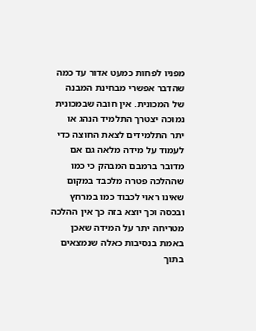מפניו לפחות כמעט אדור עד כמה שהדבר אפשרי מבחינת המבנה של המכונית. אין חובה שבמכונית נמוכה יצטרך התלמיד הנהג או יתר התלמידים לצאת החוצה כדי לעמוד על מידה מלאה גם אם מדובר ברמבם המבהק כי כמו שההלכה פטרה מלכבד במקום שאינו ראוי לכבוד כמו במרחץ ובכסה וכך יוצא בזה כך אין ההלכה מטריחה יתר על המידה שאכן באמת בנסיבות כאלה שנמצאים בתוך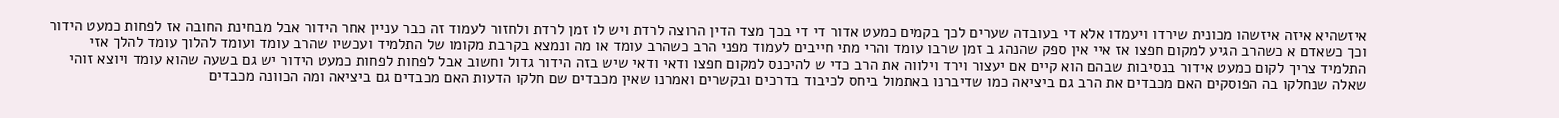איזשהיא איזה איזשהו מכונית שירדו ויעמדו אלא די בעובדה שערים לכך בקמים כמעט אדור די די בכך מצד הדין הרוצה לרדת ויש לו זמן לרדת ולחזור לעמוד זה כבר עניין אחר הידור אבל מבחינת החובה אז לפחות כמעט הידור וכך כשאדם א כשהרב הגיע למקום חפצו אז איי אין ספק שהנהג ב זמן שרבו עומד והרי מתי חייבים לעמוד מפני הרב כשהרב עומד או מה ונמצא בקרבת מקומו של התלמיד ועכשיו שהרב עומד ועומד להלוך עומד להלך אזי התלמיד צריך לקום כמעט אידור בנסיבות שבהם הוא קיים אם יעצור וירד וילווה את הרב כדי ש להיכנס למקום חפצו ודאי ודאי שיש בזה הידור גדול וחשוב אבל לפחות לפחות כמעט הידור יש גם בשעה שהוא עומד ויוצא זוהי שאלה שנחלקו בה הפוסקים האם מכבדים את הרב גם ביציאה כמו שדיברנו באתמול ביחס לכיבוד בדרכים ובקשרים ואמרנו שאין מכבדים שם חלקו הדעות האם מכבדים גם ביציאה ומה הכוונה מכבדים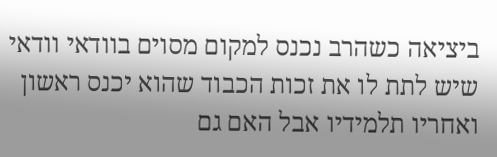ביציאה כשהרב נכנס למקום מסוים בוודאי וודאי שיש לתת לו את זכות הכבוד שהוא יכנס ראשון ואחריו תלמידיו אבל האם גם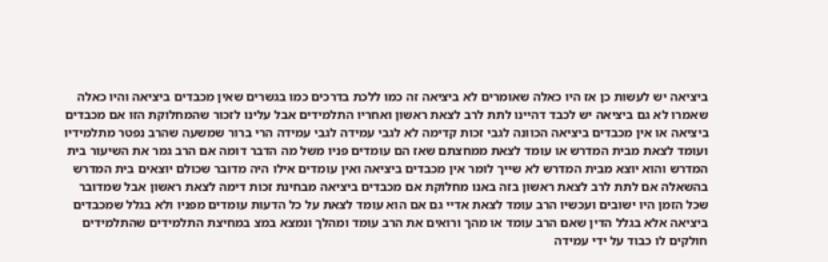ביציאה יש לעשות כן אז היו כאלה שאומרים לא ביציאה זה כמו ללכת בדרכים כמו בגשרים שאין מכבדים ביציאה והיו כאלה שאמרו לא גם ביציאה יש לכבד דהיינו לתת לרב לצאת ראשון ואחריו התלמידים אבל עלינו לזכור שהמחלוקת הזו אם מכבדים ביציאה או אין מכבדים ביציאה הכוונה לגבי זכות קדימה לא לגבי עמידה לגבי עמידה הרי ברור שמשעה שהרב נפטר מתלמידיו ועומד לצאת מבית המדרש או עומד לצאת ממחצתם שאז הם עומדים פניו משל מה הדבר דומה אם הרב גמר את השיעור בית המדרש והוא יוצא מבית המדרש לא שייך לומר אין מכבדים ביציאה ואין עומדים אילו היה מדובר שכולם יוצאים בית המדרש בהשאלה אם לתת לרב לצאת ראשון בזה באנו מחלוקת אם מכבדים ביציאה מבחינת זכות דימה לצאת ראשון אבל שמדובר שכל הזמן היו ישובים ועכשיו הרב עומד לצאת אדיי גם אם הוא עומד לצאת על כל הדעות עומדים מפניו ולא בגלל שמכבדים ביציאה אלא בגלל הדין שאם הרב עומד או מהך ורואים את הרב עומד ומהלך ונמצא במצ במחיצת התלמידים שהתלמידים חולקים לו כבוד על ידי עמידה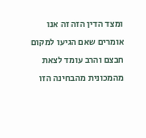ומצד הדין הזה זה אנו אומרים שאם הגיעו למקום חבצם והרב עומד לצאת מהמכונית מהבחינה הזו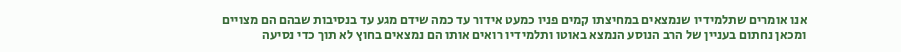אנו אומרים שתלמידיו שנמצאים במחיצתו קמים פניו כמעט אידור עד כמה שידם מגע עד בנסיבות שבהם הם מצויים ומכאן נחתום בעניין של הרב הנוסע הנמצא באוטו ותלמידיו רואים אותו הם נמצאים בחוץ לא תוך כדי נסיעה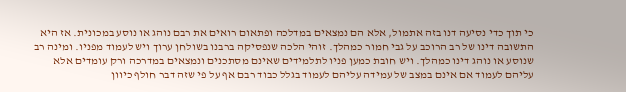כי תוך כדי נסיעה דנו בזה אתמול, אלא הם נמצאים במדלכה ופתאום רואים את רבם נוהג או נוסע במכונית. אז היא התשובה דינו של רב הרוכב על גבי חמור כמהלך. זוהי הלכה שנפסיקה ברבנו בשולחן ערוך ויש לעמוד מפניו. ומינה רב שנוסע או נוהג דינו כמהלך. ויש חובת כמען פניו לתלמידים שאינם מסתכנים ונמצאים במדרכה ורק עומדים אלא עליהם לעמוד אם אינם במצב של עמידה עליהם לעמוד בגלל כבוד רבם אף על פי שזה דבר חולף כיוון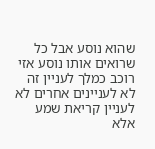שהוא נוסע אבל כל שרואים אותו נוסע אזי רוכב כמלך לעניין זה לא לעניינים אחרים לא לעניין קריאת שמע אלא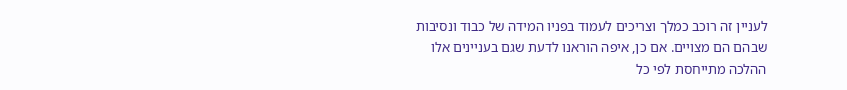לעניין זה רוכב כמלך וצריכים לעמוד בפניו המידה של כבוד ונסיבות שבהם הם מצויים. אם כן, איפה הוראנו לדעת שגם בעניינים אלו ההלכה מתייחסת לפי כל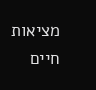מציאות חיים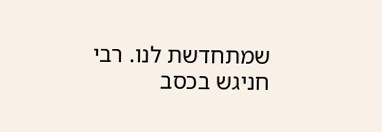שמתחדשת לנו. רבי חניגש בכסב